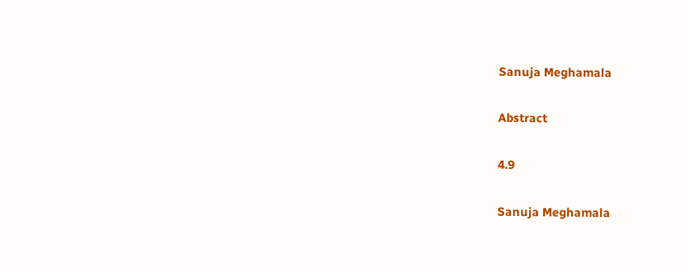Sanuja Meghamala

Abstract

4.9

Sanuja Meghamala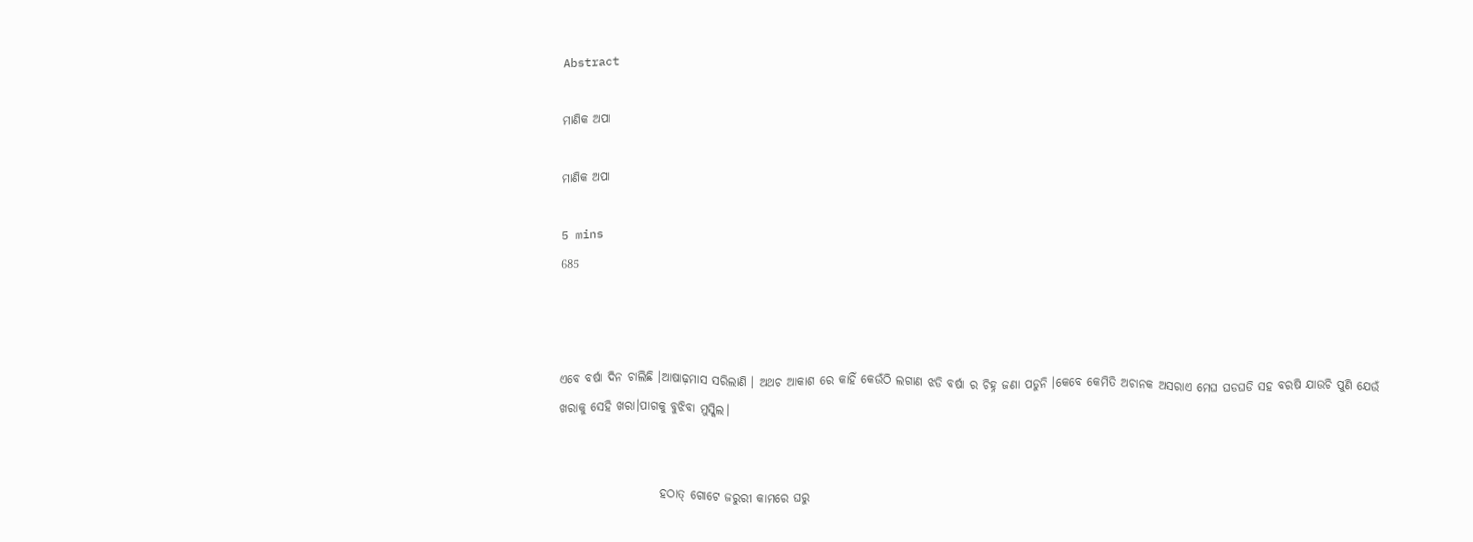Abstract

ମାଣିକ ଅପା

ମାଣିକ ଅପା

5 mins
685



ଏବେ ବର୍ଷା ଦିନ ଚାଲିଛି ।ଆଷାଢ଼ମାସ ସରିଲାଣି । ଅଥଚ ଆକାଶ ରେ କାହିଁ କେଉଁଠି ଲଗାଣ ଝଡି ବର୍ଷା ର ଚିହ୍ନ ଜଣା ପଡୁନି ।କେବେ କେମିତି ଅଚାନକ ଅସରାଏ ମେଘ ଘଡଘଡି ସହ ବରଷି ଯାଉଚି ପୁଣି ଯେଉଁ ଖରାକୁ ସେହି ଖରା।ପାଗକୁ ବୁଝିବା ମୁସ୍କିଲ।


                     ହଠାତ୍ ଗୋଟେ ଜରୁରୀ କାମରେ ଘରୁ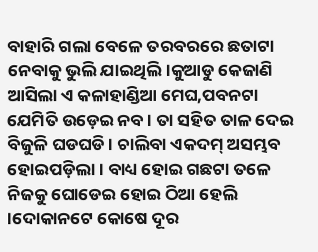ବାହାରି ଗଲା ବେଳେ ତରବରରେ ଛତାଟା ନେବାକୁ ଭୁଲି ଯାଇଥିଲି।କୁଆଡୁ କେଜାଣି ଆସିଲା ଏ କଳାହାଣ୍ଡିଆ ମେଘ,ପବନଟା ଯେମିତି ଉଡ଼େଇ ନବ । ତା ସହିତ ତାଳ ଦେଇ ବିଜୁଳି ଘଡଘଡି । ଚାଲିବା ଏକଦମ୍ ଅସମ୍ଭବ ହୋଇପଡ଼ିଲା। ବାଧ୍ୟ ହୋଇ ଗଛଟା ତଳେ ନିଜକୁ ଘୋଡେଇ ହୋଇ ଠିଆ ହେଲି ।ଦୋକାନଟେ କୋଷେ ଦୂର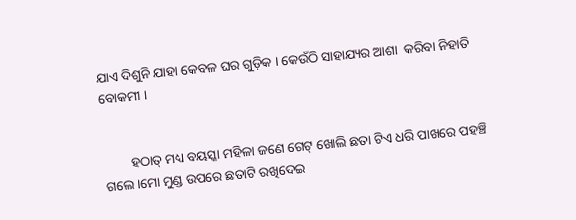ଯାଏ ଦିଶୁନି ଯାହା କେବଳ ଘର ଗୁଡ଼ିକ । କେଉଁଠି ସାହାଯ୍ୟର ଆଶା  କରିବା ନିହାତି ବୋକମୀ ।


        ହଠାତ୍ ମଧ୍ୟ ବୟସ୍କା ମହିଳା ଜଣେ ଗେଟ୍ ଖୋଲି ଛତା ଟିଏ ଧରି ପାଖରେ ପହଞ୍ଚି ଗଲେ ।ମୋ ମୁଣ୍ଡ ଉପରେ ଛତାଟି ରଖିଦେଇ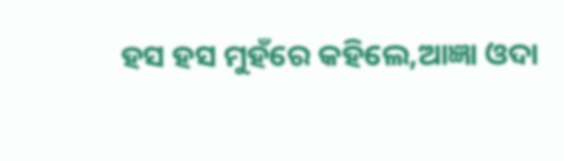ହସ ହସ ମୁହଁରେ କହିଲେ,ଆଜ୍ଞା ଓଦା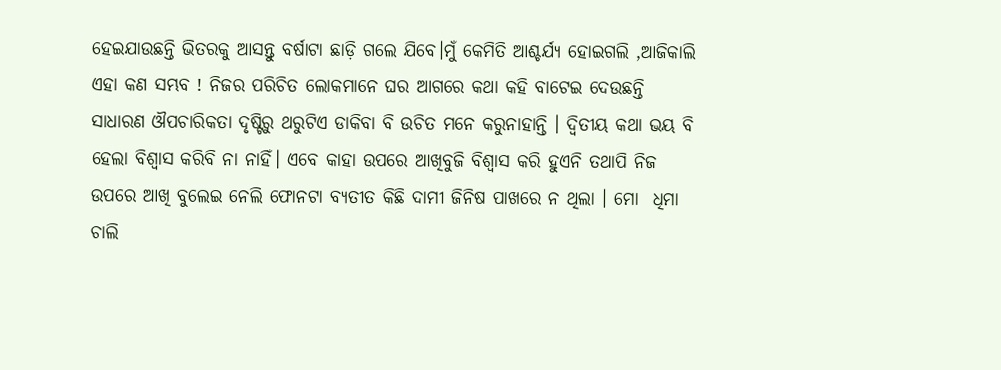ହେଇଯାଉଛନ୍ତି ଭିତରକୁ ଆସନ୍ତୁ ବର୍ଷାଟା ଛାଡ଼ି ଗଲେ ଯିବେ।ମୁଁ କେମିତି ଆଶ୍ଚର୍ଯ୍ୟ ହୋଇଗଲି ,ଆଜିକାଲି ଏହା କଣ ସମ୍ଭବ ! ନିଜର ପରିଚିତ ଲୋକମାନେ ଘର ଆଗରେ କଥା କହି ବାଟେଇ ଦେଉଛନ୍ତି ସାଧାରଣ ଔପଚାରିକତା ଦୃଷ୍ଟିରୁ ଥରୁଟିଏ ଡାକିବା ବି ଉଚିତ ମନେ କରୁନାହାନ୍ତି । ଦ୍ଵିତୀୟ କଥା ଭୟ ବି ହେଲା ବିଶ୍ୱାସ କରିବି ନା ନାହିଁ। ଏବେ କାହା ଉପରେ ଆଖିବୁଜି ବିଶ୍ୱାସ କରି ହୁଏନି ତଥାପି ନିଜ ଉପରେ ଆଖି ବୁଲେଇ ନେଲି ଫୋନଟା ବ୍ୟତୀତ କିଛି ଦାମୀ ଜିନିଷ ପାଖରେ ନ ଥିଲା । ମୋ  ଧିମା ଚାଲି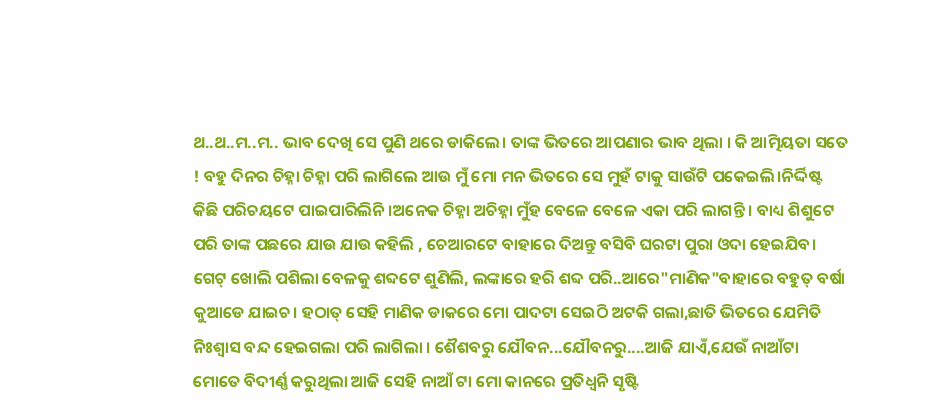ଥ..ଥ..ମ..ମ.. ଭାବ ଦେଖି ସେ ପୁଣି ଥରେ ଡାକିଲେ। ତାଙ୍କ ଭିତରେ ଆପଣାର ଭାବ ଥିଲା । କି ଆତ୍ମିୟତା ସତେ ! ବହୁ ଦିନର ଚିହ୍ନା ଚିହ୍ନା ପରି ଲାଗିଲେ ଆଉ ମୁଁ ମୋ ମନ ଭିତରେ ସେ ମୁହଁ ଟାକୁ ସାଉଁଟି ପକେଇଲି।ନିର୍ଦ୍ଦିଷ୍ଟ କିଛି ପରିଚୟଟେ ପାଇପାରିଲିନି।ଅନେକ ଚିହ୍ନା ଅଚିହ୍ନା ମୁଁହ ବେଳେ ବେଳେ ଏକା ପରି ଲାଗନ୍ତି । ବାଧ୍ୟ ଶିଶୁଟେ ପରି ତାଙ୍କ ପଛରେ ଯାଉ ଯାଉ କହିଲି , ଚେଆରଟେ ବାହାରେ ଦିଅନ୍ତୁ ବସିବି ଘରଟା ପୁରା ଓଦା ହେଇଯିବ। ଗେଟ୍ ଖୋଲି ପଶିଲା ବେଳକୁ ଶବ୍ଦଟେ ଶୁଣିଲି, ଲଙ୍କାରେ ହରି ଶବ୍ଦ ପରି..ଆରେ"ମାଣିକ"ବାହାରେ ବହୁତ୍ ବର୍ଷା କୁଆଡେ ଯାଇଚ। ହଠାତ୍ ସେହି ମାଣିକ ଡାକରେ ମୋ ପାଦଟା ସେଇଠି ଅଟକି ଗଲା,ଛାତି ଭିତରେ ଯେମିତି ନିଃଶ୍ୱାସ ବନ୍ଦ ହେଇଗଲା ପରି ଲାଗିଲା । ଶୈଶବରୁ ଯୌବନ...ଯୌବନରୁ....ଆଜି ଯାଏଁ,ଯେଉଁ ନାଆଁଟା ମୋତେ ବିଦୀର୍ଣ୍ଣ କରୁଥିଲା ଆଜି ସେହି ନାଆଁ ଟା ମୋ କାନରେ ପ୍ରତିଧ୍ୱନି ସୃଷ୍ଟି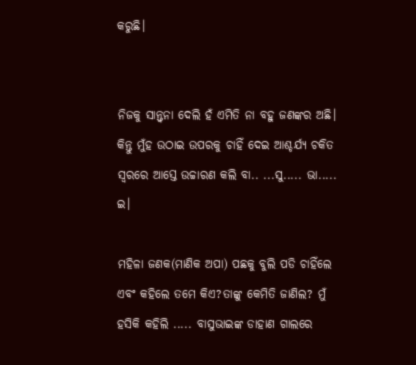କରୁଛି।


ନିଜକୁ ସାନ୍ତ୍ବନା ଦେଲି ହଁ ଏମିତି ନା ବହୁ ଜଣଙ୍କର ଅଛି। କିନ୍ତୁ ମୁଁହ ଉଠାଇ ଉପରକୁ ଚାହିଁ ଦେଇ ଆଶ୍ଚର୍ଯ୍ୟ ଚକିତ ସ୍ୱରରେ ଆସ୍ତେ ଉଚ୍ଚାରଣ କଲି ବା.. ...ସୁ..... ଭା..... ଇ।

ମହିଳା ଜଣକ(ମାଣିକ ଅପା) ପଛକୁ ବୁଲି ପଡି ଚାହିଁଲେ ଏବଂ କହିଲେ ତମେ କିଏ?ତାଙ୍କୁ କେମିତି ଜାଣିଲ? ମୁଁ ହସିକି କହିଲି ..... ବାସୁଭାଇଙ୍କ ଡାହାଣ ଗାଲରେ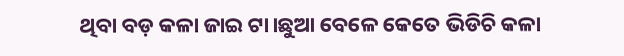ଥିବା ବଡ଼ କଳା ଜାଇ ଟା।ଛୁଆ ବେଳେ କେତେ ଭିଡିଚି କଳା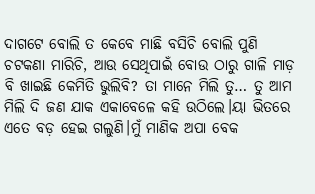ଦାଗଟେ ବୋଲି ତ କେବେ ମାଛି ବସିଚି ବୋଲି ପୁଣି ଚଟକଣା ମାରିଚି, ଆଉ ସେଥିପାଇଁ ବୋଉ ଠାରୁ ଗାଳି ମାଡ଼ ବି ଖାଇଛି କେମିତି ଭୁଲିବି? ତା ମାନେ ମିଲି ତୁ… ତୁ ଆମ ମିଲି ଦି ଜଣ ଯାକ ଏକାବେଳେ କହି ଉଠିଲେ।ୟା ଭିତରେ ଏତେ ବଡ଼ ହେଇ ଗଲୁଣି।ମୁଁ ମାଣିକ ଅପା ବେକ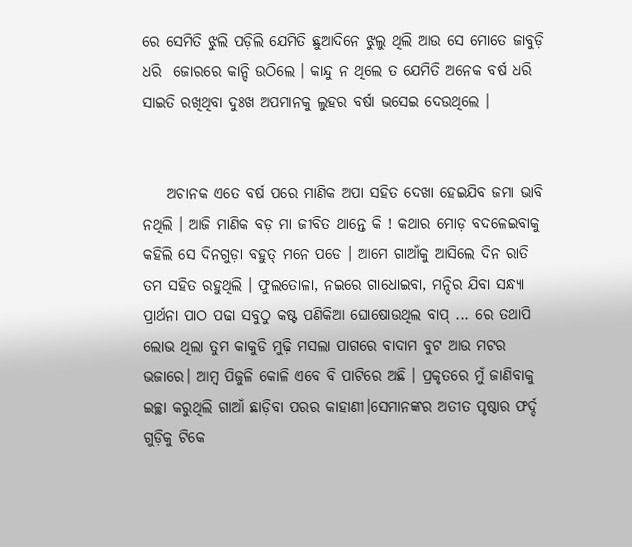ରେ ସେମିତି ଝୁଲି ପଡ଼ିଲି ଯେମିତି ଛୁଆଦିନେ ଝୁଲୁ ଥିଲି ଆଉ ସେ ମୋତେ ଜାବୁଡ଼ି ଧରି  ଜୋରରେ କାନ୍ଦି ଉଠିଲେ । କାନ୍ଦୁ ନ ଥିଲେ ତ ଯେମିତି ଅନେକ ବର୍ଷ ଧରି ସାଇତି ରଖିଥିବା ଦୁଃଖ ଅପମାନକୁ ଲୁହର ବର୍ଷା ଭସେଇ ଦେଉଥିଲେ ।


    ଅଚାନକ ଏତେ ବର୍ଷ ପରେ ମାଣିକ ଅପା ସହିତ ଦେଖା ହେଇଯିବ ଜମା ଭାବି ନଥିଲି । ଆଜି ମାଣିକ ବଡ଼ ମା ଜୀବିତ ଥାନ୍ତେ କି ! କଥାର ମୋଡ଼ ବଦଳେଇବାକୁ କହିଲି ସେ ଦିନଗୁଡ଼ା ବହୁତ୍ ମନେ ପଡେ । ଆମେ ଗାଆଁକୁ ଆସିଲେ ଦିନ ରାତି ତମ ସହିତ ରହୁଥିଲି । ଫୁଲତୋଳା, ନଇରେ ଗାଧୋଇବା, ମନ୍ଦିର ଯିବା ସନ୍ଧ୍ୟା ପ୍ରାର୍ଥନା ପାଠ ପଢା ସବୁଠୁ କଷ୍ଟ ପଣିକିଆ ଘୋଷୋଉଥିଲ ବାପ୍ ... ରେ ତଥାପି ଲୋଭ ଥିଲା ତୁମ କାକୁଡି ମୁଢ଼ି ମସଲା ପାଗରେ ବାଦାମ ବୁଟ ଆଉ ମଟର ଭଜାରେ। ଆମ୍ବ ପିଜୁଳି କୋଳି ଏବେ ବି ପାଟିରେ ଅଛି । ପ୍ରକୃତରେ ମୁଁ ଜାଣିବାକୁ  ଇଚ୍ଛା କରୁଥିଲି ଗାଆଁ ଛାଡ଼ିବା ପରର କାହାଣୀ।ସେମାନଙ୍କର ଅତୀତ ପୃଷ୍ଠାର ଫର୍ଦ୍ଦ ଗୁଡ଼ିକୁ ଟିକେ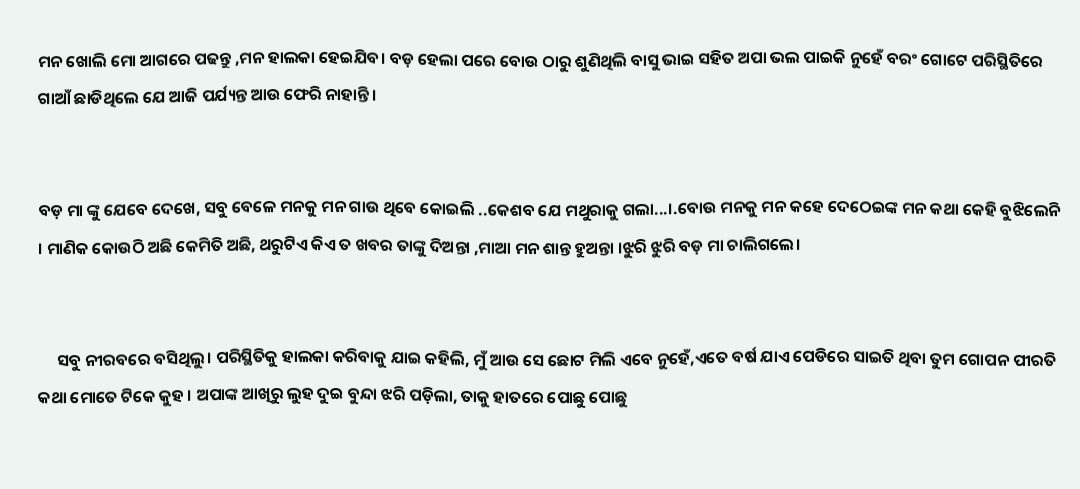ମନ ଖୋଲି ମୋ ଆଗରେ ପଢନ୍ତୁ ,ମନ ହାଲକା ହେଇଯିବ। ବଡ଼ ହେଲା ପରେ ବୋଉ ଠାରୁ ଶୁଣିଥିଲି ବାସୁ ଭାଇ ସହିତ ଅପା ଭଲ ପାଇକି ନୁହେଁ ବରଂ ଗୋଟେ ପରିସ୍ଥିତିରେ ଗାଆଁ ଛାଡିଥିଲେ ଯେ ଆଜି ପର୍ଯ୍ୟନ୍ତ ଆଉ ଫେରି ନାହାନ୍ତି।


ବଡ଼ ମା ଙ୍କୁ ଯେବେ ଦେଖେ, ସବୁ ବେଳେ ମନକୁ ମନ ଗାଉ ଥିବେ କୋଇଲି ..କେଶବ ଯେ ମଥୁରାକୁ ଗଲା...।.ବୋଉ ମନକୁ ମନ କହେ ଦେଠେଇଙ୍କ ମନ କଥା କେହି ବୁଝିଲେନି । ମାଣିକ କୋଉଠି ଅଛି କେମିତି ଅଛି, ଥରୁଟିଏ କିଏ ତ ଖବର ତାଙ୍କୁ ଦିଅନ୍ତା ,ମାଆ ମନ ଶାନ୍ତ ହୁଅନ୍ତା ।ଝୁରି ଝୁରି ବଡ଼ ମା ଚାଲିଗଲେ।


     ସବୁ ନୀରବରେ ବସିଥିଲୁ। ପରିସ୍ଥିତିକୁ ହାଲକା କରିବାକୁ ଯାଇ କହିଲି, ମୁଁ ଆଉ ସେ ଛୋଟ ମିଲି ଏବେ ନୁହେଁ,ଏତେ ବର୍ଷ ଯାଏ ପେଡିରେ ସାଇତି ଥିବା ତୁମ ଗୋପନ ପୀରତି କଥା ମୋତେ ଟିକେ କୁହ । ଅପାଙ୍କ ଆଖିରୁ ଲୁହ ଦୁଇ ବୁନ୍ଦା ଝରି ପଡ଼ିଲା, ତାକୁ ହାତରେ ପୋଛୁ ପୋଛୁ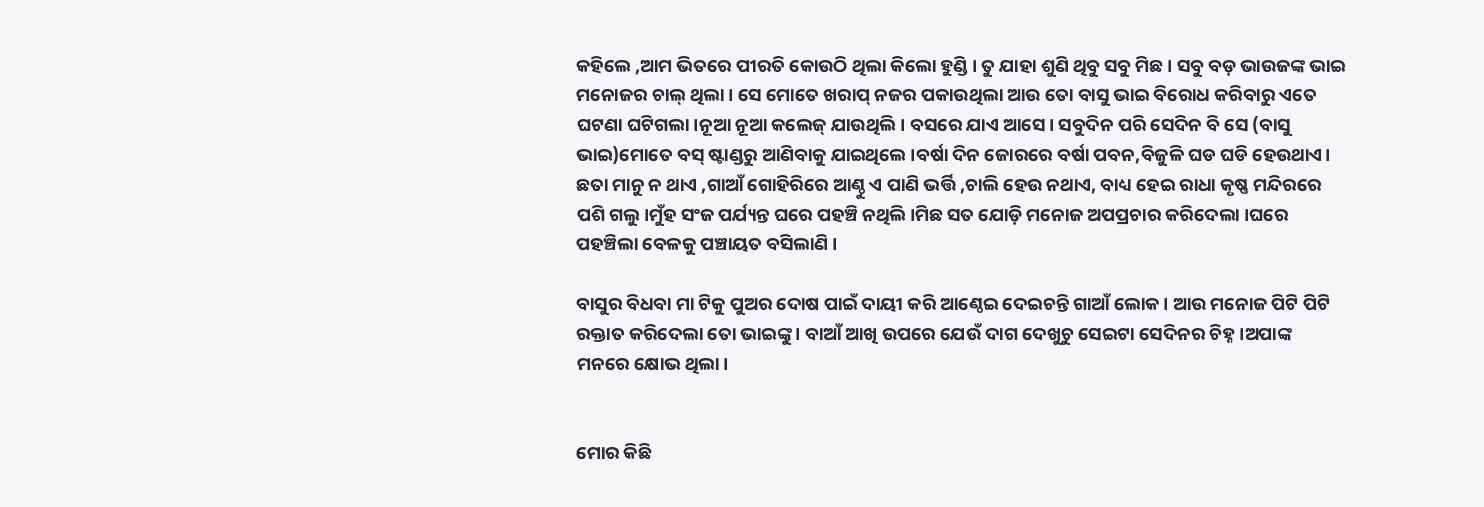କହିଲେ ,ଆମ ଭିତରେ ପୀରତି କୋଉଠି ଥିଲା କିଲୋ ହୁଣ୍ଡି। ତୁ ଯାହା ଶୁଣି ଥିବୁ ସବୁ ମିଛ । ସବୁ ବଡ଼ ଭାଉଜଙ୍କ ଭାଇ ମନୋଜର ଚାଲ୍ ଥିଲା । ସେ ମୋତେ ଖରାପ୍ ନଜର ପକାଉଥିଲା ଆଉ ତୋ ବାସୁ ଭାଇ ବିରୋଧ କରିବାରୁ ଏତେ ଘଟଣା ଘଟିଗଲା।ନୂଆ ନୂଆ କଲେଜ୍ ଯାଉଥିଲି। ବସରେ ଯାଏ ଆସେ। ସବୁଦିନ ପରି ସେଦିନ ବି ସେ (ବାସୁ ଭାଇ)ମୋତେ ବସ୍ ଷ୍ଟାଣ୍ଡରୁ ଆଣିବାକୁ ଯାଇଥିଲେ ।ବର୍ଷା ଦିନ ଜୋରରେ ବର୍ଷା ପବନ,ବିଜୁଳି ଘଡ ଘଡି ହେଉଥାଏ। ଛତା ମାନୁ ନ ଥାଏ ,ଗାଆଁ ଗୋହିରିରେ ଆଣ୍ଠୁ ଏ ପାଣି ଭର୍ତ୍ତି ,ଚାଲି ହେଉ ନଥାଏ, ବାଧ୍ୟ ହେଇ ରାଧା କୃଷ୍ଣ ମନ୍ଦିରରେ ପଶି ଗଲୁ।ମୁଁହ ସଂଜ ପର୍ଯ୍ୟନ୍ତ ଘରେ ପହଞ୍ଚି ନଥିଲି।ମିଛ ସତ ଯୋଡ଼ି ମନୋଜ ଅପପ୍ରଚାର କରିଦେଲା ।ଘରେ ପହଞ୍ଚିଲା ବେଳକୁ ପଞ୍ଚାୟତ ବସିଲାଣି ।

ବାସୁର ବିଧବା ମା ଟିକୁ ପୁଅର ଦୋଷ ପାଇଁ ଦାୟୀ କରି ଆଣ୍ଠେଇ ଦେଇଚନ୍ତି ଗାଆଁ ଲୋକ। ଆଉ ମନୋଜ ପିଟି ପିଟି ରକ୍ତାତ କରିଦେଲା ତୋ ଭାଇଙ୍କୁ । ବାଆଁ ଆଖି ଉପରେ ଯେଉଁ ଦାଗ ଦେଖୁଚୁ ସେଇଟା ସେଦିନର ଚିହ୍ନ ।ଅପାଙ୍କ ମନରେ କ୍ଷୋଭ ଥିଲା।


ମୋର କିଛି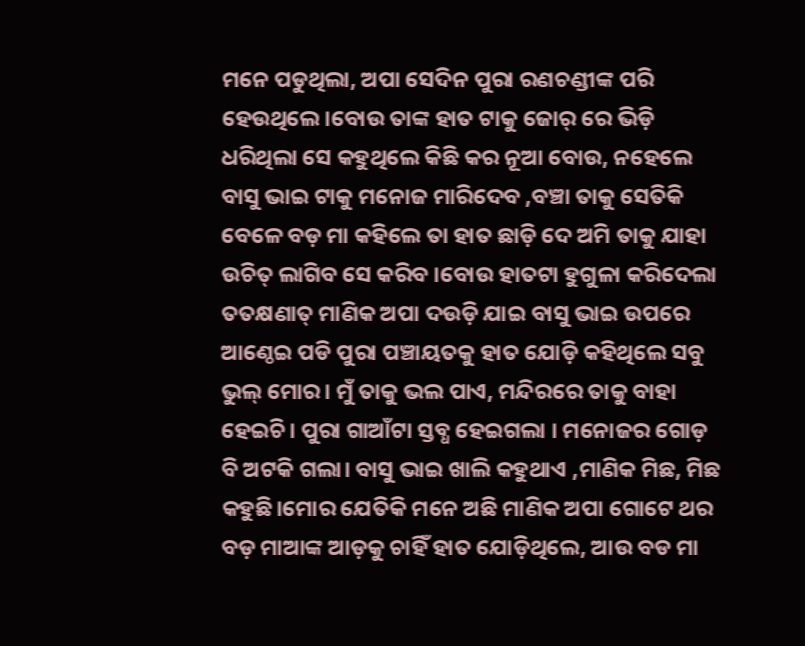ମନେ ପଡୁଥିଲା, ଅପା ସେଦିନ ପୁରା ରଣଚଣ୍ଡୀଙ୍କ ପରି ହେଉଥିଲେ।ବୋଉ ତାଙ୍କ ହାତ ଟାକୁ ଜୋର୍ ରେ ଭିଡ଼ି ଧରିଥିଲା ସେ କହୁଥିଲେ କିଛି କର ନୂଆ ବୋଉ, ନହେଲେ ବାସୁ ଭାଇ ଟାକୁ ମନୋଜ ମାରିଦେବ ,ବଞ୍ଚା ତାକୁ ସେତିକି ବେଳେ ବଡ଼ ମା କହିଲେ ତା ହାତ ଛାଡ଼ି ଦେ ଅମି ତାକୁ ଯାହା ଉଚିତ୍ ଲାଗିବ ସେ କରିବ ।ବୋଉ ହାତଟା ହୁଗୁଳା କରିଦେଲା ତତକ୍ଷଣାତ୍ ମାଣିକ ଅପା ଦଉଡ଼ି ଯାଇ ବାସୁ ଭାଇ ଉପରେ ଆଣ୍ଠେଇ ପଡି ପୁରା ପଞ୍ଚାୟତକୁ ହାତ ଯୋଡ଼ି କହିଥିଲେ ସବୁ ଭୁଲ୍ ମୋର। ମୁଁ ତାକୁ ଭଲ ପାଏ, ମନ୍ଦିରରେ ତାକୁ ବାହା ହେଇଚି। ପୁରା ଗାଆଁଟା ସ୍ତବ୍ଧ ହେଇଗଲା । ମନୋଜର ଗୋଡ଼ ବି ଅଟକି ଗଲା। ବାସୁ ଭାଇ ଖାଲି କହୁଥାଏ ,ମାଣିକ ମିଛ, ମିଛ କହୁଛି।ମୋର ଯେତିକି ମନେ ଅଛି ମାଣିକ ଅପା ଗୋଟେ ଥର ବଡ଼ ମାଆଙ୍କ ଆଡ଼କୁ ଚାହିଁ ହାତ ଯୋଡ଼ିଥିଲେ, ଆଉ ବଡ ମା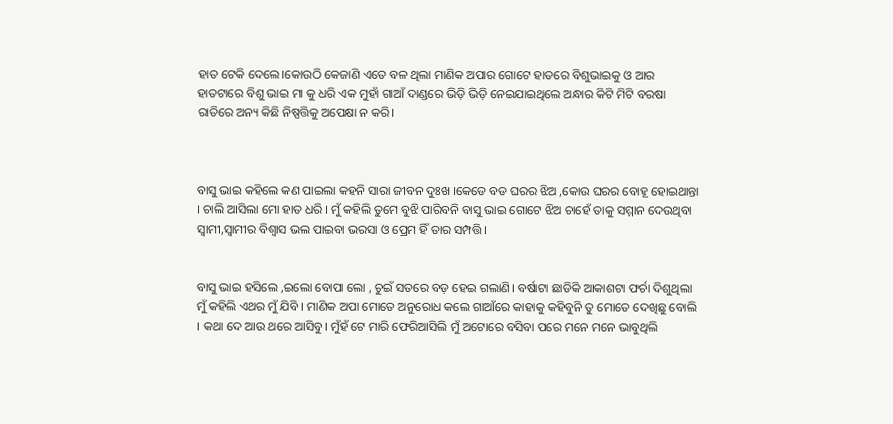ହାତ ଟେକି ଦେଲେ।କୋଉଠି କେଜାଣି ଏତେ ବଳ ଥିଲା ମାଣିକ ଅପାର ଗୋଟେ ହାତରେ ବିଶୁଭାଇକୁ ଓ ଆର ହାତଟାରେ ବିଶୁ ଭାଇ ମା କୁ ଧରି ଏକ ମୁହାଁ ଗାଆଁ ଦାଣ୍ଡରେ ଭିଡ଼ି ଭିଡ଼ି ନେଇଯାଇଥିଲେ ଅନ୍ଧାର କିଟି ମିଟି ବରଷା ରାତିରେ ଅନ୍ୟ କିଛି ନିଷ୍ପତ୍ତିକୁ ଅପେକ୍ଷା ନ କରି।



ବାସୁ ଭାଇ କହିଲେ କଣ ପାଇଲା କହନି ସାରା ଜୀବନ ଦୁଃଖ ।କେଡେ ବଡ ଘରର ଝିଅ ,କୋଉ ଘରର ବୋହୂ ହୋଇଥାନ୍ତା । ଚାଲି ଆସିଲା ମୋ ହାତ ଧରି । ମୁଁ କହିଲି ତୁମେ ବୁଝି ପାରିବନି ବାସୁ ଭାଇ ଗୋଟେ ଝିଅ ଚାହେଁ ତାକୁ ସମ୍ମାନ ଦେଉଥିବା ସ୍ବାମୀ,ସ୍ବାମୀର ବିଶ୍ୱାସ ଭଲ ପାଇବା ଭରସା ଓ ପ୍ରେମ ହିଁ ତାର ସମ୍ପତ୍ତି।


ବାସୁ ଭାଇ ହସିଲେ ,ଇଲୋ ବୋପା ଲୋ , ଚୁଇଁ ସତରେ ବଡ଼ ହେଇ ଗଲାଣି। ବର୍ଷାଟା ଛାଡିକି ଆକାଶଟା ଫର୍ଚା ଦିଶୁଥିଲା ମୁଁ କହିଲି ଏଥର ମୁଁ ଯିବି । ମାଣିକ ଅପା ମୋତେ ଅନୁରୋଧ କଲେ ଗାଆଁରେ କାହାକୁ କହିବୁନି ତୁ ମୋତେ ଦେଖିଛୁ ବୋଲି । କଥା ଦେ ଆଉ ଥରେ ଆସିବୁ। ମୁଁହଁ ଟେ ମାରି ଫେରିଆସିଲି ମୁଁ ଅଟୋରେ ବସିବା ପରେ ମନେ ମନେ ଭାବୁଥିଲି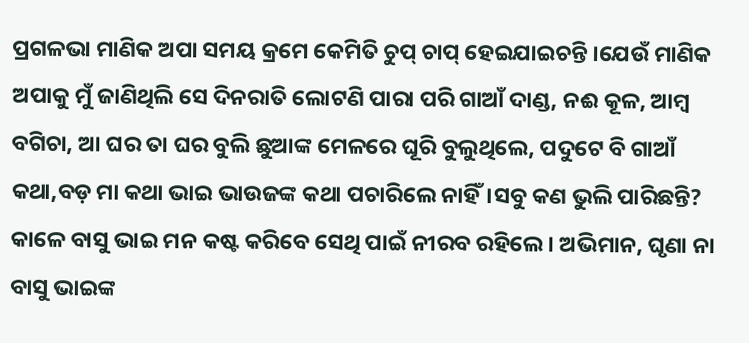ପ୍ରଗଳଭା ମାଣିକ ଅପା ସମୟ କ୍ରମେ କେମିତି ଚୁପ୍ ଚାପ୍ ହେଇଯାଇଚନ୍ତି ।ଯେଉଁ ମାଣିକ ଅପାକୁ ମୁଁ ଜାଣିଥିଲି ସେ ଦିନରାତି ଲୋଟଣି ପାରା ପରି ଗାଆଁ ଦାଣ୍ଡ, ନଈ କୂଳ, ଆମ୍ବ ବଗିଚା, ଆ ଘର ତା ଘର ବୁଲି ଛୁଆଙ୍କ ମେଳରେ ଘୂରି ବୁଲୁଥିଲେ, ପଦୁଟେ ବି ଗାଆଁ କଥା,ବଡ଼ ମା କଥା ଭାଇ ଭାଉଜଙ୍କ କଥା ପଚାରିଲେ ନାହିଁ।ସବୁ କଣ ଭୁଲି ପାରିଛନ୍ତି? କାଳେ ବାସୁ ଭାଇ ମନ କଷ୍ଟ କରିବେ ସେଥି ପାଇଁ ନୀରବ ରହିଲେ। ଅଭିମାନ, ଘୃଣା ନା ବାସୁ ଭାଇଙ୍କ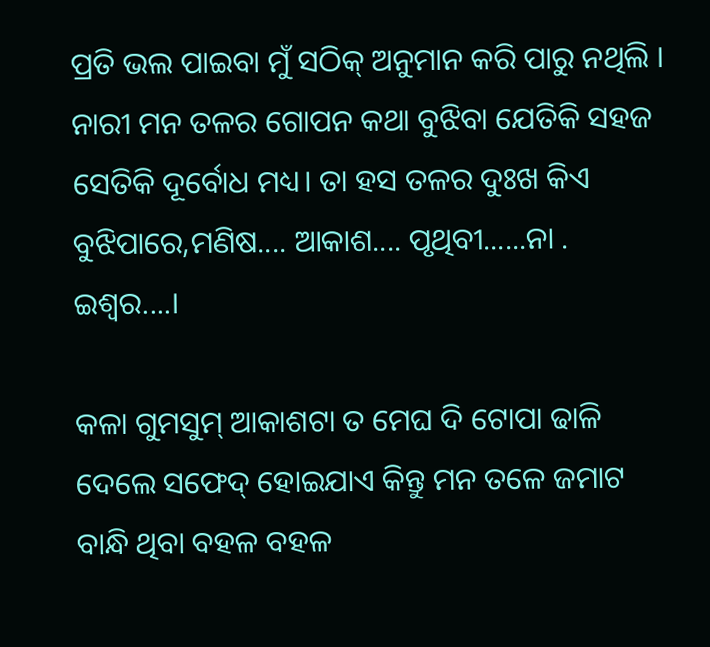ପ୍ରତି ଭଲ ପାଇବା ମୁଁ ସଠିକ୍ ଅନୁମାନ କରି ପାରୁ ନଥିଲି । ନାରୀ ମନ ତଳର ଗୋପନ କଥା ବୁଝିବା ଯେତିକି ସହଜ ସେତିକି ଦୂର୍ବୋଧ ମଧ୍ୟ। ତା ହସ ତଳର ଦୁଃଖ କିଏ ବୁଝିପାରେ,ମଣିଷ.... ଆକାଶ.... ପୃଥିବୀ......ନା . ଇଶ୍ଵର....।

କଳା ଗୁମସୁମ୍ ଆକାଶଟା ତ ମେଘ ଦି ଟୋପା ଢାଳି ଦେଲେ ସଫେଦ୍ ହୋଇଯାଏ କିନ୍ତୁ ମନ ତଳେ ଜମାଟ ବାନ୍ଧି ଥିବା ବହଳ ବହଳ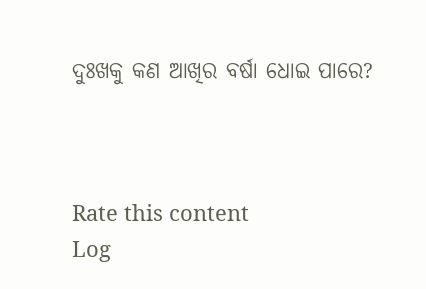ଦୁଃଖକୁ କଣ ଆଖିର ବର୍ଷା ଧୋଇ ପାରେ?



Rate this content
Log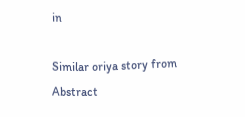in

Similar oriya story from Abstract